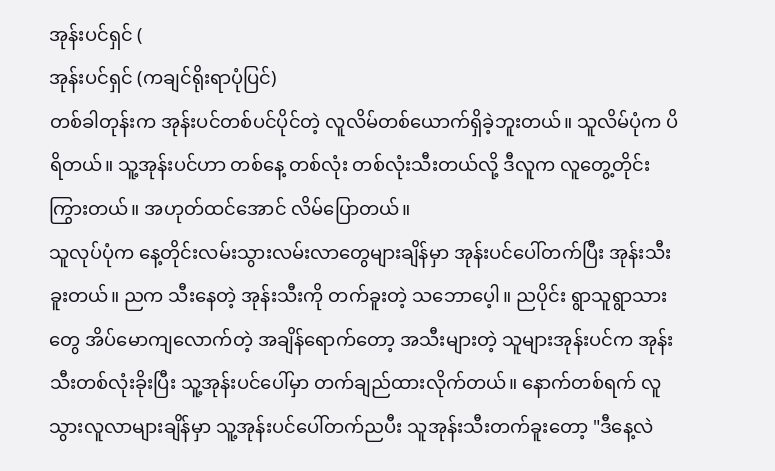အုန်းပင်ရှင် (
အုန်းပင်ရှင် (ကချင်ရိုးရာပုံပြင်)
တစ်ခါတုန်းက အုန်းပင်တစ်ပင်ပိုင်တဲ့ လူလိမ်တစ်ယောက်ရှိခဲ့ဘူးတယ်။ သူလိမ်ပုံက ပိရိတယ်။ သူ့အုန်းပင်ဟာ တစ်နေ့ တစ်လုံး တစ်လုံးသီးတယ်လို့ ဒီလူက လူတွေ့တိုင်းကြွားတယ်။ အဟုတ်ထင်အောင် လိမ်ပြောတယ်။
သူလုပ်ပုံက နေ့တိုင်းလမ်းသွားလမ်းလာတွေများချိန်မှာ အုန်းပင်ပေါ်တက်ပြီး အုန်းသီးခူးတယ်။ ညက သီးနေတဲ့ အုန်းသီးကို တက်ခူးတဲ့ သဘောပေ့ါ။ ညပိုင်း ရွာသူရွာသားတွေ အိပ်မောကျလောက်တဲ့ အချိန်ရောက်တော့ အသီးများတဲ့ သူများအုန်းပင်က အုန်းသီးတစ်လုံးခိုးပြီး သူ့အုန်းပင်ပေါ်မှာ တက်ချည်ထားလိုက်တယ်။ နောက်တစ်ရက် လူသွားလူလာများချိန်မှာ သူ့အုန်းပင်ပေါ်တက်ညပီး သူအုန်းသီးတက်ခူးတော့ "ဒီနေ့လဲ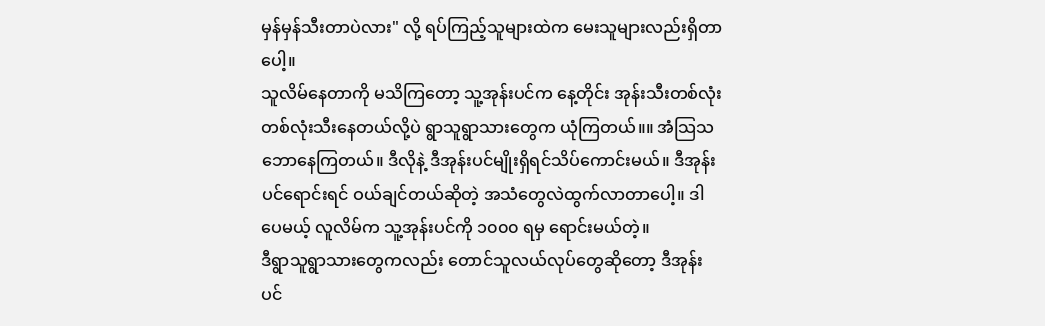မှန်မှန်သီးတာပဲလား" လို့ ရပ်ကြည့်သူများထဲက မေးသူများလည်းရှိတာပေါ့။
သူလိမ်နေတာကို မသိကြတော့ သူ့အုန်းပင်က နေ့တိုင်း အုန်းသီးတစ်လုံးတစ်လုံးသီးနေတယ်လို့ပဲ ရွာသူရွာသားတွေက ယုံကြတယ်။။ အံသြသဘောနေကြတယ်။ ဒီလိုနဲ့ ဒီအုန်းပင်မျိုးရှိရင်သိပ်ကောင်းမယ်။ ဒီအုန်းပင်ရောင်းရင် ဝယ်ချင်တယ်ဆိုတဲ့ အသံတွေလဲထွက်လာတာပေါ့။ ဒါပေမယ့် လူလိမ်က သူ့အုန်းပင်ကို ၁၀၀၀ ရမှ ရောင်းမယ်တဲ့။
ဒီရွာသူရွာသားတွေကလည်း တောင်သူလယ်လုပ်တွေဆိုတော့ ဒီအုန်းပင်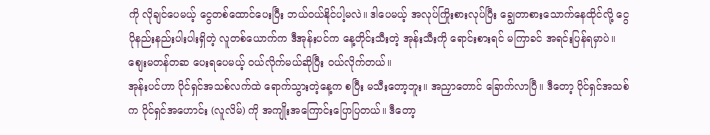ကို လိုချင်ပေမယ့် ငွေတစ်ထောင်ပေးပြီး ဘယ်ဝယ်နိုင်ပါ့မလဲ။ ဒါပေမယ့် အလုပ်ကြိုးစားလုပ်ပြီး ချွေတာစားသောက်နေထိုင်လို့ ငွေပိုနည်းနည်းပါးပါးရှိတဲ့ လူတစ်ယောက်က ဒီအုန်းပင်က နေ့တိုင်းသီးတဲ့ အုန်းသီးကို ရောင်းစားရင် မကြာခင် အရင်းပြန်ရမှာပဲ။ စျေးမတန်တဆ ပေးရပေမယ့် ဝယ်လိုက်မယ်ဆိုပြီး ဝယ်လိုက်တယ်။
အုန်းပင်ဟာ ပိုင်ရှင်အသစ်လက်ထဲ ရောက်သွားတဲ့နေ့က စပြီး မသီးတော့ဘူး။ အညှာတောင် ခြောက်လာပြီ။ ဒီတော့ ပိုင်ရှင်အသစ်က ပိုင်ရှင်အဟောင်း (လူလိမ်) ကို အကျိုးအကြောင်းပြောပြတယ်။ ဒီတော့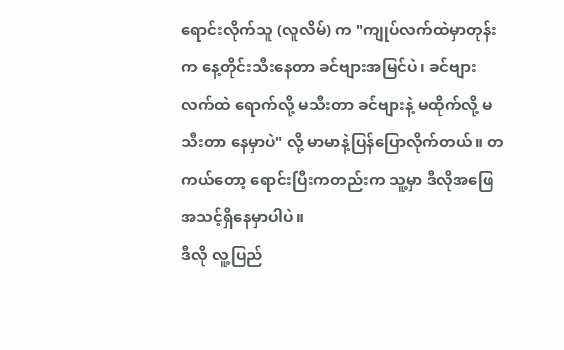ရောင်းလိုက်သူ (လူလိမ်) က "ကျုပ်လက်ထဲမှာတုန်းက နေ့တိုင်းသီးနေတာ ခင်ဗျားအမြင်ပဲ၊ ခင်ဗျားလက်ထဲ ရောက်လို့ မသီးတာ ခင်ဗျားနဲ့ မထိုက်လို့ မသီးတာ နေမှာပဲ" လို့ မာမာနဲ့ပြန်ပြောလိုက်တယ်။ တကယ်တော့ ရောင်းပြီးကတည်းက သူ့မှာ ဒီလိုအဖြေအသင့်ရှိနေမှာပါပဲ။
ဒီလို လူ့ပြည်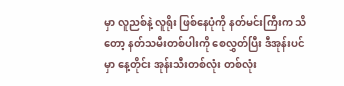မှာ လူညစ်နဲ့ လူရိုး ဖြစ်နေပုံကို နတ်မင်းကြီးက သိတော့ နတ်သမီးတစ်ပါးကို စေလွှတ်ပြီး ဒီအုန်းပင်မှာ နေ့တိုင်း အုန်းသီးတစ်လုံး တစ်လုံး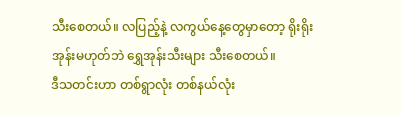သီးစေတယ်။ လပြည့်နဲ့ လကွယ်နေ့တွေမှာတော့ ရိုးရိုးအုန်းမဟုတ်ဘဲ ရွှေအုန်းသီးများ သီးစေတယ်။
ဒီသတင်းဟာ တစ်ရွာလုံး တစ်နယ်လုံး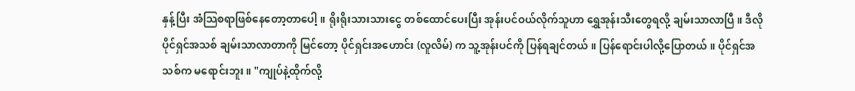နှန့်ပြီး အံသြစရာဖြစ်နေတော့တာပေါ့။ ရိုးရိုးသားသားငွေ တစ်ထောင်ပေးပြီး အုန်းပင်ဝယ်လိုက်သူဟာ ရွှေအုန်းသီးတွေရလို့ ချမ်းသာလာပြီ။ ဒီလို ပိုင်ရှင်အသစ် ချမ်းသာလာတာကို မြင်တော့ ပိုင်ရှင်းအဟောင်း (လူလိမ်) က သူ့အုန်းပင်ကို ပြန်ရချင်တယ်။ ပြန်ရောင်းပါလို့ပြောတယ်။ ပိုင်ရှင်အသစ်က မရောင်းဘူး။ "ကျုပ်နဲ့ထိုက်လို့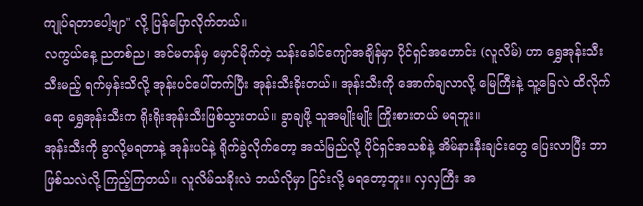ကျုပ်ရတာပေါ့ဗျာ" လို့ ပြန်ပြောလိုက်တယ်။
လကွယ်နေ့ ညတစ်ည၊ အင်မတန်မှ မှောင်မိုက်တဲ့ သန်းခေါင်ကျော်အချိန်မှာ ပိုင်ရှင်အဟောင်း (လူလိမ်) ဟာ ရွှေအုန်းသီး သီးမည့် ရက်မှန်းသိလို့ အုန်းပင်ပေါ်တက်ပြီး အုန်းသီးခိုးတယ်။ အုန်းသီးကို အောက်ချလာလို့ မြေကြီးနဲ့ သူ့ခြေလဲ ထိလိုက်ရော ရွှေအုန်းသီးက ရိုးရိုးအုန်းသီးဖြစ်သွားတယ်။ ခွာချဖို့ သူအမျိုးမျိုး ကြိုးစားတယ် မရဘူး။
အုန်းသီးကို ခွာလို့မရတာနဲ့ အုန်းပင်နဲ့ ရိုက်ခွဲလိုက်တော့ အသံမြည်လို့ ပိုင်ရှင်အသစ်နဲ့ အိမ်နားနီးချင်းတွေ ပြေးလာပြီး ဘာဖြစ်သလဲလို့ ကြည့်ကြတယ်။ လူလိမ်သခိုးလဲ ဘယ်လိုမှာ ငြင်းလို့ မရတော့ဘူး။ လှလှကြီး အ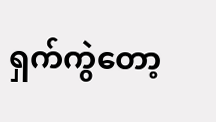ရှက်ကွဲတော့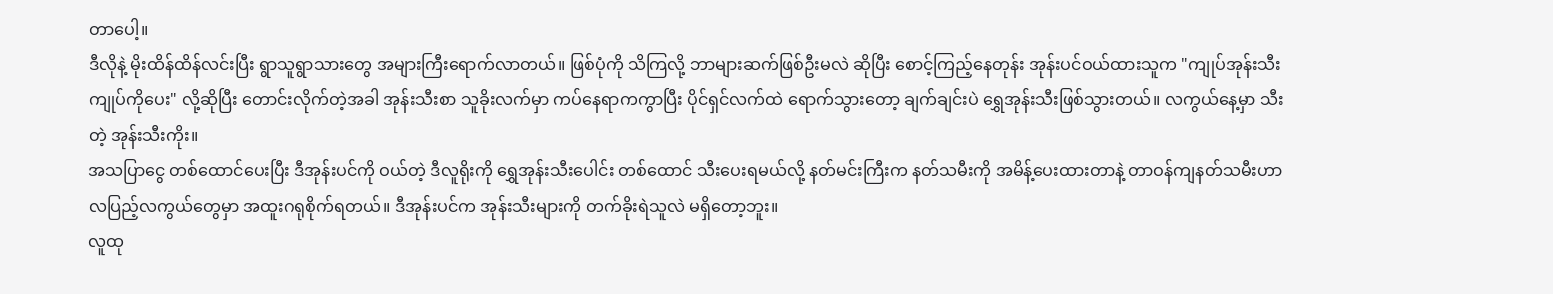တာပေါ့။
ဒီလိုနဲ့ မိုးထိန်ထိန်လင်းပြီး ရွာသူရွာသားတွေ အများကြီးရောက်လာတယ်။ ဖြစ်ပုံကို သိကြလို့ ဘာများဆက်ဖြစ်ဦးမလဲ ဆိုပြီး စောင့်ကြည့်နေတုန်း အုန်းပင်ဝယ်ထားသူက "ကျုပ်အုန်းသီး ကျုပ်ကိုပေး" လို့ဆိုပြီး တောင်းလိုက်တဲ့အခါ အုန်းသီးစာ သူခိုးလက်မှာ ကပ်နေရာကကွာပြီး ပိုင်ရှင်လက်ထဲ ရောက်သွားတော့ ချက်ချင်းပဲ ရွှေအုန်းသီးဖြစ်သွားတယ်။ လကွယ်နေ့မှာ သီးတဲ့ အုန်းသီးကိုး။
အသပြာငွေ တစ်ထောင်ပေးပြီး ဒီအုန်းပင်ကို ဝယ်တဲ့ ဒီလူရိုးကို ရွှေအုန်းသီးပေါင်း တစ်ထောင် သီးပေးရမယ်လို့ နတ်မင်းကြီးက နတ်သမီးကို အမိန့်ပေးထားတာနဲ့ တာဝန်ကျနတ်သမီးဟာ လပြည့်လကွယ်တွေမှာ အထူးဂရုစိုက်ရတယ်။ ဒီအုန်းပင်က အုန်းသီးများကို တက်ခိုးရဲသူလဲ မရှိတော့ဘူး။
လူထု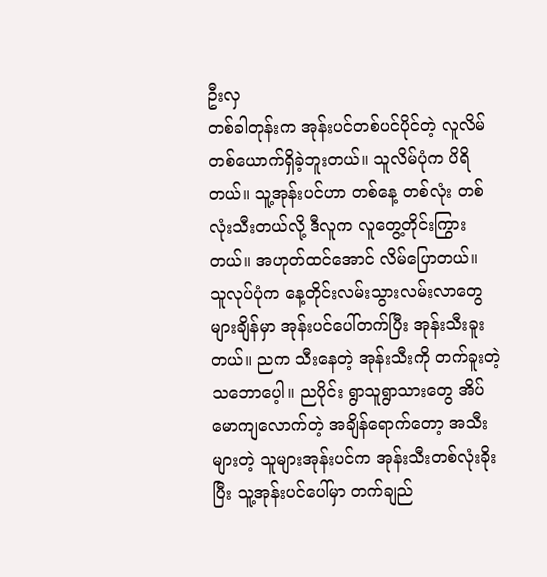ဦးလှ
တစ်ခါတုန်းက အုန်းပင်တစ်ပင်ပိုင်တဲ့ လူလိမ်တစ်ယောက်ရှိခဲ့ဘူးတယ်။ သူလိမ်ပုံက ပိရိတယ်။ သူ့အုန်းပင်ဟာ တစ်နေ့ တစ်လုံး တစ်လုံးသီးတယ်လို့ ဒီလူက လူတွေ့တိုင်းကြွားတယ်။ အဟုတ်ထင်အောင် လိမ်ပြောတယ်။
သူလုပ်ပုံက နေ့တိုင်းလမ်းသွားလမ်းလာတွေများချိန်မှာ အုန်းပင်ပေါ်တက်ပြီး အုန်းသီးခူးတယ်။ ညက သီးနေတဲ့ အုန်းသီးကို တက်ခူးတဲ့ သဘောပေ့ါ။ ညပိုင်း ရွာသူရွာသားတွေ အိပ်မောကျလောက်တဲ့ အချိန်ရောက်တော့ အသီးများတဲ့ သူများအုန်းပင်က အုန်းသီးတစ်လုံးခိုးပြီး သူ့အုန်းပင်ပေါ်မှာ တက်ချည်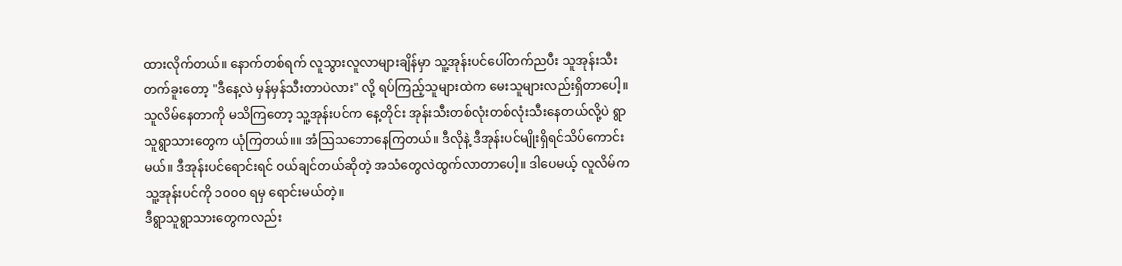ထားလိုက်တယ်။ နောက်တစ်ရက် လူသွားလူလာများချိန်မှာ သူ့အုန်းပင်ပေါ်တက်ညပီး သူအုန်းသီးတက်ခူးတော့ "ဒီနေ့လဲ မှန်မှန်သီးတာပဲလား" လို့ ရပ်ကြည့်သူများထဲက မေးသူများလည်းရှိတာပေါ့။
သူလိမ်နေတာကို မသိကြတော့ သူ့အုန်းပင်က နေ့တိုင်း အုန်းသီးတစ်လုံးတစ်လုံးသီးနေတယ်လို့ပဲ ရွာသူရွာသားတွေက ယုံကြတယ်။။ အံသြသဘောနေကြတယ်။ ဒီလိုနဲ့ ဒီအုန်းပင်မျိုးရှိရင်သိပ်ကောင်းမယ်။ ဒီအုန်းပင်ရောင်းရင် ဝယ်ချင်တယ်ဆိုတဲ့ အသံတွေလဲထွက်လာတာပေါ့။ ဒါပေမယ့် လူလိမ်က သူ့အုန်းပင်ကို ၁၀၀၀ ရမှ ရောင်းမယ်တဲ့။
ဒီရွာသူရွာသားတွေကလည်း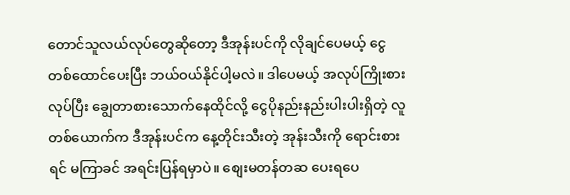တောင်သူလယ်လုပ်တွေဆိုတော့ ဒီအုန်းပင်ကို လိုချင်ပေမယ့် ငွေတစ်ထောင်ပေးပြီး ဘယ်ဝယ်နိုင်ပါ့မလဲ။ ဒါပေမယ့် အလုပ်ကြိုးစားလုပ်ပြီး ချွေတာစားသောက်နေထိုင်လို့ ငွေပိုနည်းနည်းပါးပါးရှိတဲ့ လူတစ်ယောက်က ဒီအုန်းပင်က နေ့တိုင်းသီးတဲ့ အုန်းသီးကို ရောင်းစားရင် မကြာခင် အရင်းပြန်ရမှာပဲ။ စျေးမတန်တဆ ပေးရပေ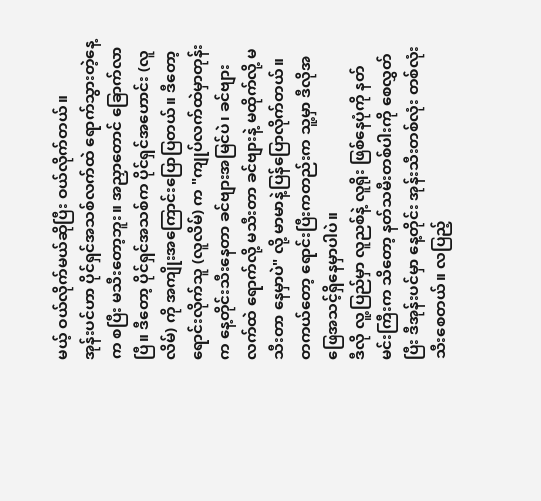မယ့် ဝယ်လိုက်မယ်ဆိုပြီး ဝယ်လိုက်တယ်။
အုန်းပင်ဟာ ပိုင်ရှင်အသစ်လက်ထဲ ရောက်သွားတဲ့နေ့က စပြီး မသီးတော့ဘူး။ အညှာတောင် ခြောက်လာပြီ။ ဒီတော့ ပိုင်ရှင်အသစ်က ပိုင်ရှင်အဟောင်း (လူလိမ်) ကို အကျိုးအကြောင်းပြောပြတယ်။ ဒီတော့ ရောင်းလိုက်သူ (လူလိမ်) က "ကျုပ်လက်ထဲမှာတုန်းက နေ့တိုင်းသီးနေတာ ခင်ဗျားအမြင်ပဲ၊ ခင်ဗျားလက်ထဲ ရောက်လို့ မသီးတာ ခင်ဗျားနဲ့ မထိုက်လို့ မသီးတာ နေမှာပဲ" လို့ မာမာနဲ့ပြန်ပြောလိုက်တယ်။ တကယ်တော့ ရောင်းပြီးကတည်းက သူ့မှာ ဒီလိုအဖြေအသင့်ရှိနေမှာပါပဲ။
ဒီလို လူ့ပြည်မှာ လူညစ်နဲ့ လူရိုး ဖြစ်နေပုံကို နတ်မင်းကြီးက သိတော့ နတ်သမီးတစ်ပါးကို စေလွှတ်ပြီး ဒီအုန်းပင်မှာ နေ့တိုင်း အုန်းသီးတစ်လုံး တစ်လုံးသီးစေတယ်။ လပြည့်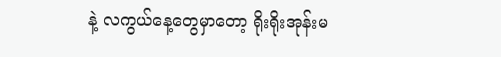နဲ့ လကွယ်နေ့တွေမှာတော့ ရိုးရိုးအုန်းမ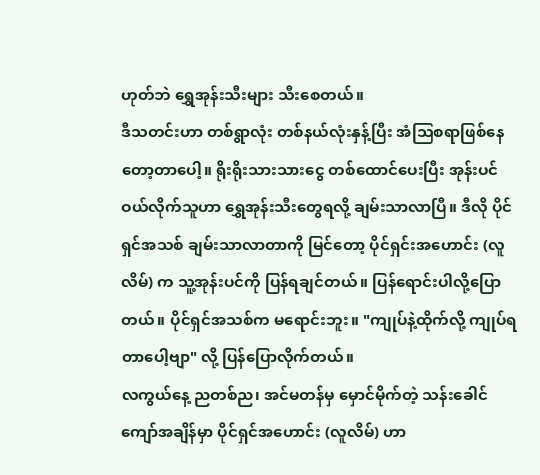ဟုတ်ဘဲ ရွှေအုန်းသီးများ သီးစေတယ်။
ဒီသတင်းဟာ တစ်ရွာလုံး တစ်နယ်လုံးနှန့်ပြီး အံသြစရာဖြစ်နေတော့တာပေါ့။ ရိုးရိုးသားသားငွေ တစ်ထောင်ပေးပြီး အုန်းပင်ဝယ်လိုက်သူဟာ ရွှေအုန်းသီးတွေရလို့ ချမ်းသာလာပြီ။ ဒီလို ပိုင်ရှင်အသစ် ချမ်းသာလာတာကို မြင်တော့ ပိုင်ရှင်းအဟောင်း (လူလိမ်) က သူ့အုန်းပင်ကို ပြန်ရချင်တယ်။ ပြန်ရောင်းပါလို့ပြောတယ်။ ပိုင်ရှင်အသစ်က မရောင်းဘူး။ "ကျုပ်နဲ့ထိုက်လို့ ကျုပ်ရတာပေါ့ဗျာ" လို့ ပြန်ပြောလိုက်တယ်။
လကွယ်နေ့ ညတစ်ည၊ အင်မတန်မှ မှောင်မိုက်တဲ့ သန်းခေါင်ကျော်အချိန်မှာ ပိုင်ရှင်အဟောင်း (လူလိမ်) ဟာ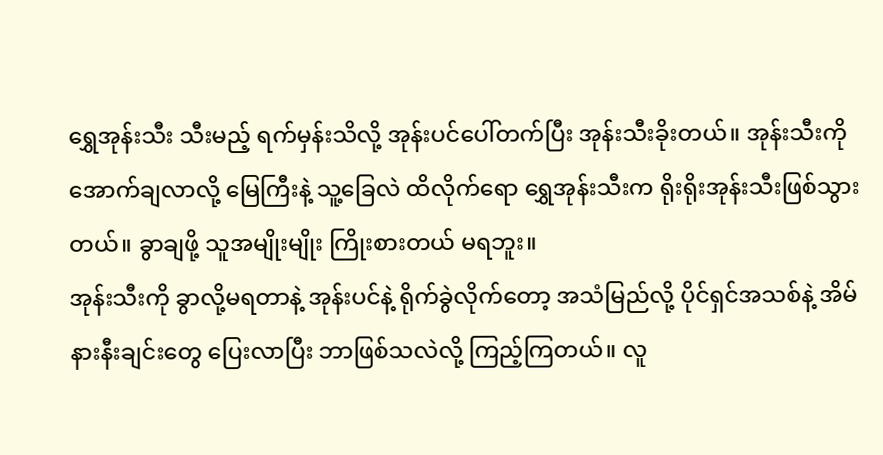ရွှေအုန်းသီး သီးမည့် ရက်မှန်းသိလို့ အုန်းပင်ပေါ်တက်ပြီး အုန်းသီးခိုးတယ်။ အုန်းသီးကို အောက်ချလာလို့ မြေကြီးနဲ့ သူ့ခြေလဲ ထိလိုက်ရော ရွှေအုန်းသီးက ရိုးရိုးအုန်းသီးဖြစ်သွားတယ်။ ခွာချဖို့ သူအမျိုးမျိုး ကြိုးစားတယ် မရဘူး။
အုန်းသီးကို ခွာလို့မရတာနဲ့ အုန်းပင်နဲ့ ရိုက်ခွဲလိုက်တော့ အသံမြည်လို့ ပိုင်ရှင်အသစ်နဲ့ အိမ်နားနီးချင်းတွေ ပြေးလာပြီး ဘာဖြစ်သလဲလို့ ကြည့်ကြတယ်။ လူ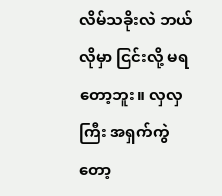လိမ်သခိုးလဲ ဘယ်လိုမှာ ငြင်းလို့ မရတော့ဘူး။ လှလှကြီး အရှက်ကွဲတော့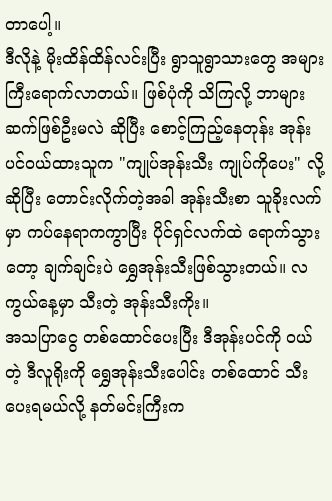တာပေါ့။
ဒီလိုနဲ့ မိုးထိန်ထိန်လင်းပြီး ရွာသူရွာသားတွေ အများကြီးရောက်လာတယ်။ ဖြစ်ပုံကို သိကြလို့ ဘာများဆက်ဖြစ်ဦးမလဲ ဆိုပြီး စောင့်ကြည့်နေတုန်း အုန်းပင်ဝယ်ထားသူက "ကျုပ်အုန်းသီး ကျုပ်ကိုပေး" လို့ဆိုပြီး တောင်းလိုက်တဲ့အခါ အုန်းသီးစာ သူခိုးလက်မှာ ကပ်နေရာကကွာပြီး ပိုင်ရှင်လက်ထဲ ရောက်သွားတော့ ချက်ချင်းပဲ ရွှေအုန်းသီးဖြစ်သွားတယ်။ လကွယ်နေ့မှာ သီးတဲ့ အုန်းသီးကိုး။
အသပြာငွေ တစ်ထောင်ပေးပြီး ဒီအုန်းပင်ကို ဝယ်တဲ့ ဒီလူရိုးကို ရွှေအုန်းသီးပေါင်း တစ်ထောင် သီးပေးရမယ်လို့ နတ်မင်းကြီးက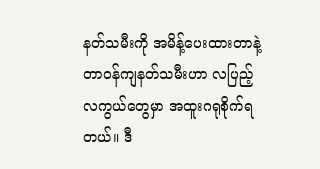နတ်သမီးကို အမိန့်ပေးထားတာနဲ့ တာဝန်ကျနတ်သမီးဟာ လပြည့်လကွယ်တွေမှာ အထူးဂရုစိုက်ရတယ်။ ဒီ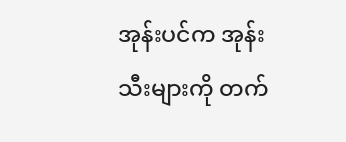အုန်းပင်က အုန်းသီးများကို တက်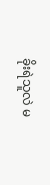ခိုးရဲသူလဲ မ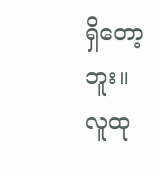ရှိတော့ဘူး။
လူထု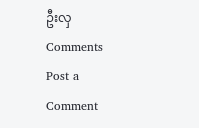ဦးလှ
Comments
Post a Comment